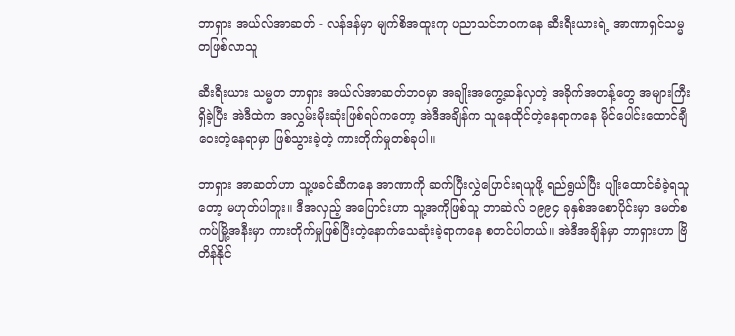ဘာရှား အယ်လ်အာဆတ် - လန်ဒန်မှာ မျက်စိအထူးကု ပညာသင်ဘဝကနေ ဆီးရီးယားရဲ့ အာဏာရှင်သမ္မတဖြစ်လာသူ

ဆီးရီးယား သမ္မတ ဘာရှား အယ်လ်အာဆတ်ဘဝမှာ အချိုးအကွေ့ဆန်လှတဲ့ အခိုက်အတန့်တွေ အများကြီးရှိခဲ့ပြီး အဲဒီထဲက အလွှမ်းမိုးဆုံးဖြစ်ရပ်ကတော့ အဲဒီအချိန်က သူနေထိုင်တဲ့နေရာကနေ မိုင်ပေါင်းထောင်ချီဝေးတဲ့နေရာမှာ ဖြစ်သွားခဲ့တဲ့ ကားတိုက်မှုတစ်ခုပါ။

ဘာရှား အာဆတ်ဟာ သူ့ဖခင်ဆီကနေ အာဏာကို ဆက်ပြီးလွှဲပြောင်းရယူဖို့ ရည်ရွယ်ပြီး ပျိုးထောင်ခံခဲ့ရသူတော့ မဟုတ်ပါဘူး။ ဒီအလှည့် အပြောင်းဟာ သူ့အကိုဖြစ်သူ ဘာဆဲလ် ၁၉၉၄ ခုနှစ်အစောပိုင်းမှာ ဒမတ်စကပ်မြို့အနီးမှာ ကားတိုက်မှုဖြစ်ပြီးတဲ့နောက်သေဆုံးခဲ့ရာကနေ စတင်ပါတယ်။ အဲဒီအချိန်မှာ ဘာရှားဟာ ဗြိတိန်နိုင်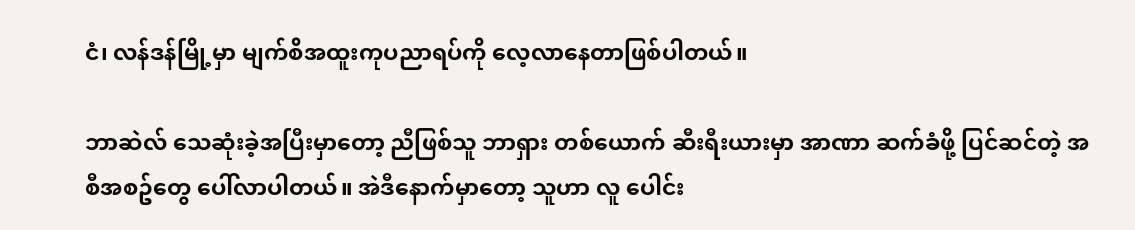ငံ၊ လန်ဒန်မြို့မှာ မျက်စိအထူးကုပညာရပ်ကို လေ့လာနေတာဖြစ်ပါတယ်။

ဘာဆဲလ် သေဆုံးခဲ့အပြီးမှာတော့ ညီဖြစ်သူ ဘာရှား တစ်ယောက် ဆီးရီးယားမှာ အာဏာ ဆက်ခံဖို့ ပြင်ဆင်တဲ့ အစီအစဥ်တွေ ပေါ်လာပါတယ်။ အဲဒီနောက်မှာတော့ သူဟာ လူ ပေါင်း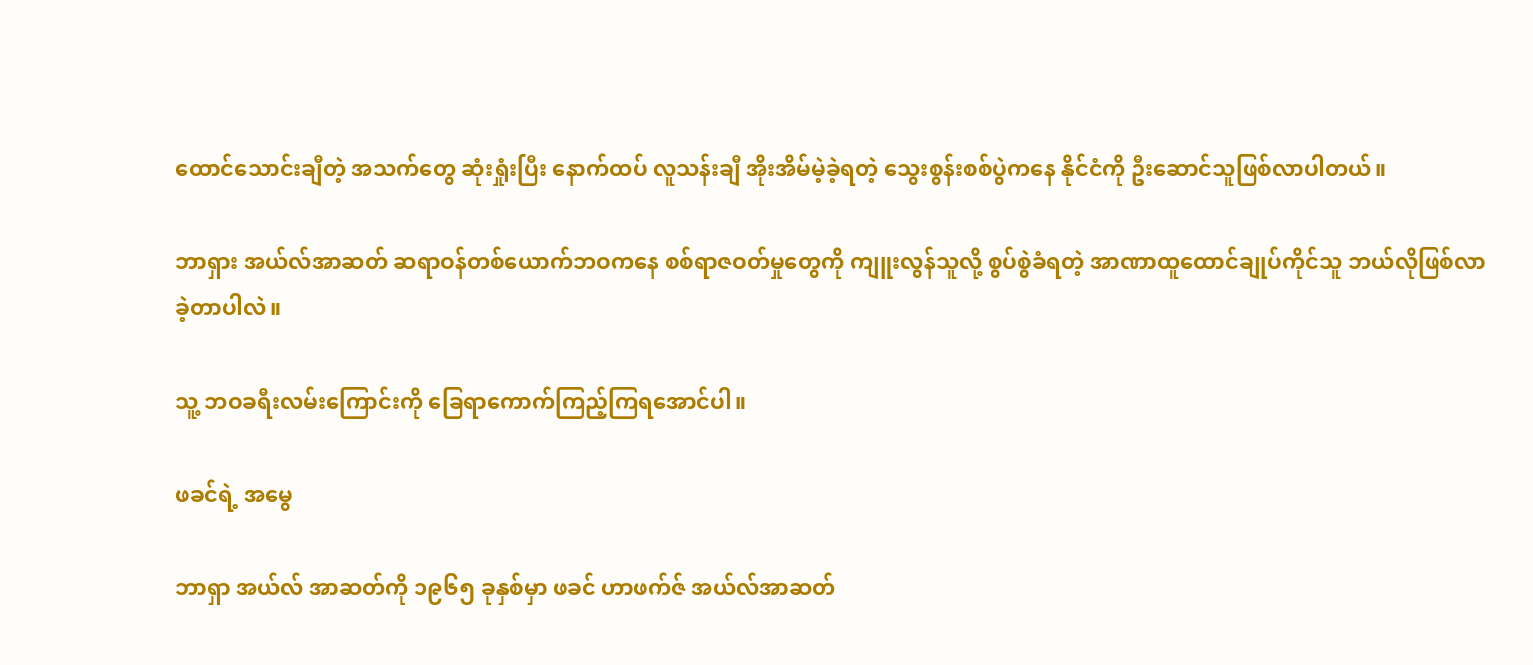ထောင်သောင်းချီတဲ့ အသက်တွေ ဆုံးရှုံးပြီး နောက်ထပ် လူသန်းချီ အိုးအိမ်မဲ့ခဲ့ရတဲ့ သွေးစွန်းစစ်ပွဲကနေ နိုင်ငံကို ဦးဆောင်သူဖြစ်လာပါတယ်။

ဘာရှား အယ်လ်အာဆတ် ဆရာဝန်တစ်ယောက်ဘဝကနေ စစ်ရာဇဝတ်မှုတွေကို ကျူးလွန်သူလို့ စွပ်စွဲခံရတဲ့ အာဏာထူထောင်ချုပ်ကိုင်သူ ဘယ်လိုဖြစ်လာခဲ့တာပါလဲ။

သူ့ ဘဝခရီးလမ်းကြောင်းကို ခြေရာကောက်ကြည့်ကြရအောင်ပါ။

ဖခင်ရဲ့ အမွေ

ဘာရှာ အယ်လ် အာဆတ်ကို ၁၉၆၅ ခုနှစ်မှာ ဖခင် ဟာဖက်ဇ် အယ်လ်အာဆတ်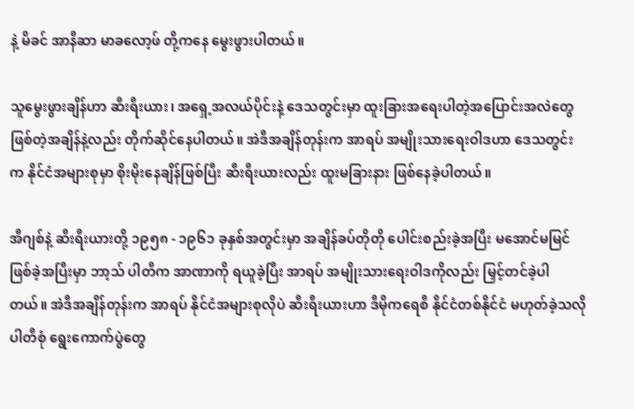နဲ့ မိခင် အာနီဆာ မာခလော့ဖ် တို့ကနေ မွေးဖွားပါတယ်။

သူမွေးဖွားချိန်ဟာ ဆီးရီးယား၊ အရှေ့အလယ်ပိုင်းနဲ့ ဒေသတွင်းမှာ ထူးခြားအရေးပါတဲ့အပြောင်းအလဲတွေဖြစ်တဲ့အချိန်နဲ့လည်း တိုက်ဆိုင်နေပါတယ်။ အဲဒီအချိန်တုန်းက အာရပ် အမျိုးသားရေးဝါဒဟာ ဒေသတွင်းက နိုင်ငံအများစုမှာ စိုးမိုးနေချိန်ဖြစ်ပြီး ဆီးရီးယားလည်း ထူးမခြားနား ဖြစ်နေခဲ့ပါတယ်။

အီဂျစ်နဲ့ ဆီးရီးယားတို့ ၁၉၅၈ - ၁၉၆၁ ခုနှစ်အတွင်းမှာ အချိန်ခပ်တိုတို ပေါင်းစည်းခဲ့အပြီး မအောင်မမြင်ဖြစ်ခဲ့အပြီးမှာ ဘာ့သ် ပါတီက အာဏာကို ရယူခဲ့ပြီး အာရပ် အမျိုးသားရေးဝါဒကိုလည်း မြှင့်တင်ခဲ့ပါတယ်။ အဲဒီအချိန်တုန်းက အာရပ် နိုင်ငံအများစုလိုပဲ ဆီးရီးယားဟာ ဒီမိုကရေစီ နိုင်ငံတစ်နိုင်ငံ မဟုတ်ခဲ့သလို ပါတီစုံ ရွေးကောက်ပွဲတွေ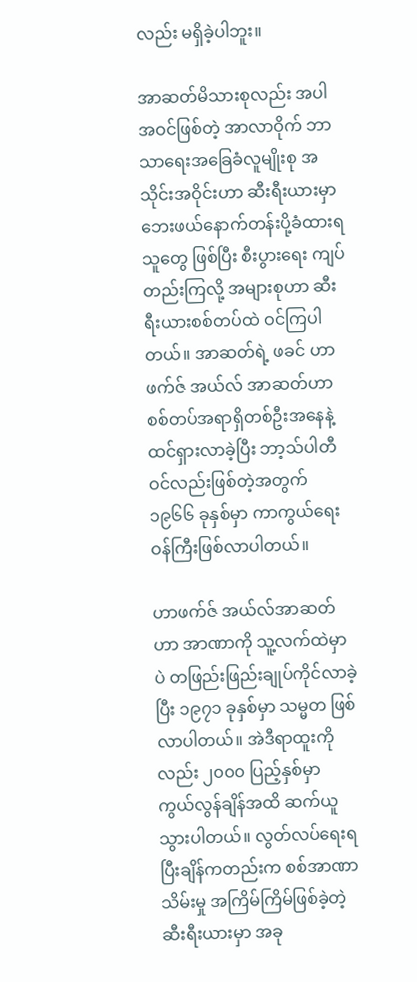လည်း မရှိခဲ့ပါဘူး။

အာဆတ်မိသားစုလည်း အပါအဝင်ဖြစ်တဲ့ အာလာဝိုက် ဘာသာရေးအခြေခံလူမျိုးစု အသိုင်းအဝိုင်းဟာ ဆီးရီးယားမှာ ဘေးဖယ်နောက်တန်းပို့ခံထားရသူတွေ ဖြစ်ပြီး စီးပွားရေး ကျပ်တည်းကြလို့ အများစုဟာ ဆီးရီးယားစစ်တပ်ထဲ ဝင်ကြပါတယ်။ အာဆတ်ရဲ့ ဖခင် ဟာဖက်ဇ် အယ်လ် အာဆတ်ဟာ စစ်တပ်အရာရှိတစ်ဦးအနေနဲ့ ထင်ရှားလာခဲ့ပြီး ဘာ့သ်ပါတီဝင်လည်းဖြစ်တဲ့အတွက် ၁၉၆၆ ခုနှစ်မှာ ကာကွယ်ရေးဝန်ကြီးဖြစ်လာပါတယ်။

ဟာဖက်ဇ် အယ်လ်အာဆတ်ဟာ အာဏာကို သူ့လက်ထဲမှာပဲ တဖြည်းဖြည်းချုပ်ကိုင်လာခဲ့ပြီး ၁၉၇၁ ခုနှစ်မှာ သမ္မတ ဖြစ်လာပါတယ်။ အဲဒီရာထူးကိုလည်း ၂၀၀၀ ပြည့်နှစ်မှာ ကွယ်လွန်ချိန်အထိ ဆက်ယူသွားပါတယ်။ လွတ်လပ်ရေးရပြီးချိန်ကတည်းက စစ်အာဏာသိမ်းမှု အကြိမ်ကြိမ်ဖြစ်ခဲ့တဲ့ ဆီးရီးယားမှာ အခု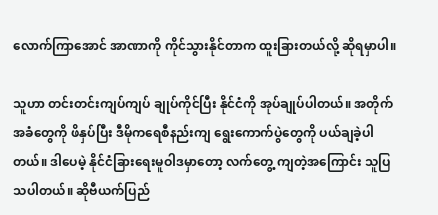လောက်ကြာအောင် အာဏာကို ကိုင်သွားနိုင်တာက ထူးခြားတယ်လို့ ဆိုရမှာပါ။

သူဟာ တင်းတင်းကျပ်ကျပ် ချုပ်ကိုင်ပြီး နိုင်ငံကို အုပ်ချုပ်ပါတယ်။ အတိုက်အခံတွေကို ဖိနှပ်ပြီး ဒီမိုကရေစီနည်းကျ ရွေးကောက်ပွဲတွေကို ပယ်ချခဲ့ပါတယ်။ ဒါပေမဲ့ နိုင်ငံခြားရေးမူဝါဒမှာတော့ လက်တွေ့ ကျတဲ့အကြောင်း သူပြသပါတယ်။ ဆိုဗီယက်ပြည်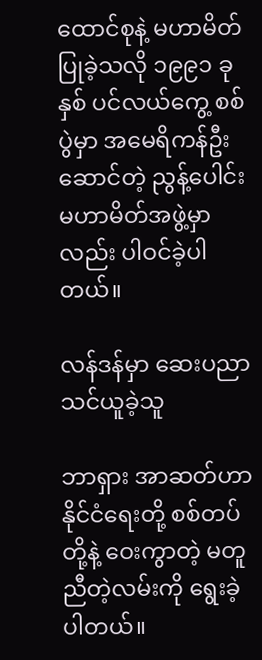ထောင်စုနဲ့ မဟာမိတ်ပြုခဲ့သလို ၁၉၉၁ ခုနှစ် ပင်လယ်ကွေ့ စစ်ပွဲမှာ အမေရိကန်ဦးဆောင်တဲ့ ညွန့်ပေါင်းမဟာမိတ်အဖွဲ့မှာလည်း ပါဝင်ခဲ့ပါတယ်။

လန်ဒန်မှာ ဆေးပညာသင်ယူခဲ့သူ

ဘာရှား အာဆတ်ဟာ နိုင်ငံရေးတို့ စစ်တပ်တို့နဲ့ ဝေးကွာတဲ့ မတူညီတဲ့လမ်းကို ရွေးခဲ့ပါတယ်။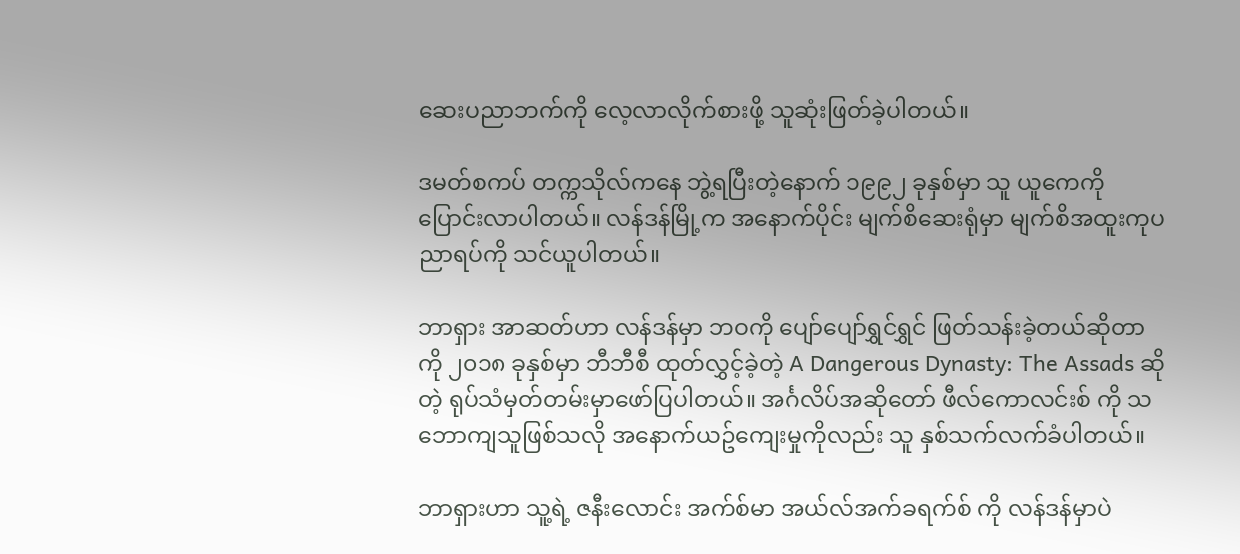ဆေးပညာဘက်ကို လေ့လာလိုက်စားဖို့ သူဆုံးဖြတ်ခဲ့ပါတယ်။

ဒမတ်စကပ် တက္ကသိုလ်ကနေ ဘွဲ့ရပြီးတဲ့နောက် ၁၉၉၂ ခုနှစ်မှာ သူ ယူကေကို ပြောင်းလာပါတယ်။ လန်ဒန်မြို့က အနောက်ပိုင်း မျက်စိဆေးရုံမှာ မျက်စိအထူးကုပညာရပ်ကို သင်ယူပါတယ်။

ဘာရှား အာဆတ်ဟာ လန်ဒန်မှာ ဘဝကို ပျော်ပျော်ရွှင်ရွှင် ဖြတ်သန်းခဲ့တယ်ဆိုတာကို ၂၀၁၈ ခုနှစ်မှာ ဘီဘီစီ ထုတ်လွှင့်ခဲ့တဲ့ A Dangerous Dynasty: The Assads ဆိုတဲ့ ရုပ်သံမှတ်တမ်းမှာဖော်ပြပါတယ်။ အင်္ဂလိပ်အဆိုတော် ဖီလ်ကောလင်းစ် ကို သဘောကျသူဖြစ်သလို အနောက်ယဥ်ကျေးမှုကိုလည်း သူ နှစ်သက်လက်ခံပါတယ်။

ဘာရှားဟာ သူ့ရဲ့ ဇနီးလောင်း အက်စ်မာ အယ်လ်အက်ခရက်စ် ကို လန်ဒန်မှာပဲ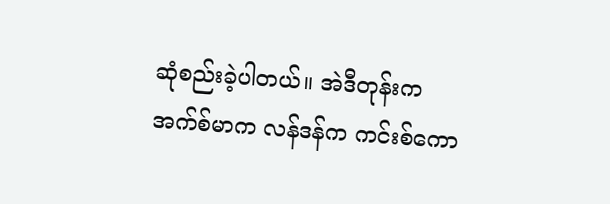ဆုံစည်းခဲ့ပါတယ်။ အဲဒီတုန်းက အက်စ်မာက လန်ဒန်က ကင်းစ်ကော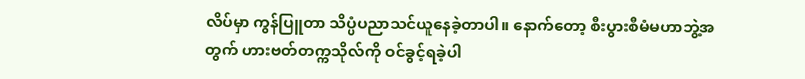လိပ်မှာ ကွန်ပြူတာ သိပ္ပံပညာသင်ယူနေခဲ့တာပါ။ နောက်တော့ စီးပွားစီမံမဟာဘွဲ့အတွက် ဟားဗတ်တက္ကသိုလ်ကို ဝင်ခွင့်ရခဲ့ပါ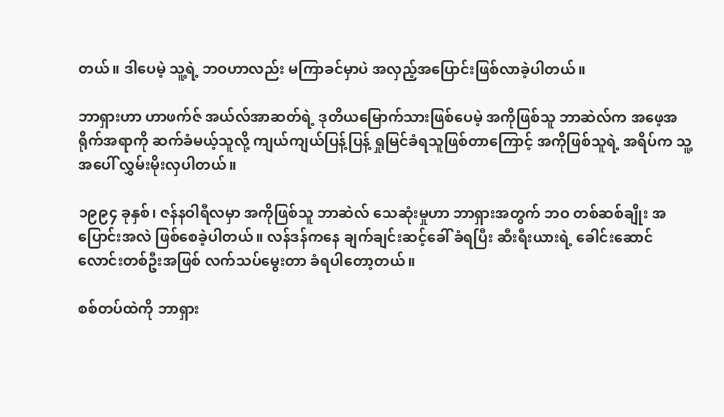တယ်။ ဒါပေမဲ့ သူ့ရဲ့ ဘဝဟာလည်း မကြာခင်မှာပဲ အလှည့်အပြောင်းဖြစ်လာခဲ့ပါတယ်။

ဘာရှားဟာ ဟာဖက်ဇ် အယ်လ်အာဆတ်ရဲ့ ဒုတိယမြောက်သားဖြစ်ပေမဲ့ အကိုဖြစ်သူ ဘာဆဲလ်က အဖေ့အရိုက်အရာကို ဆက်ခံမယ့်သူလို့ ကျယ်ကျယ်ပြန့်ပြန့် ရှုမြင်ခံရသူဖြစ်တာကြောင့် အကိုဖြစ်သူရဲ့ အရိပ်က သူ့အပေါ် လွှမ်းမိုးလှပါတယ်။

၁၉၉၄ ခုနှစ်၊ ဇန်နဝါရီလမှာ အကိုဖြစ်သူ ဘာဆဲလ် သေဆုံးမှုဟာ ဘာရှားအတွက် ဘဝ တစ်ဆစ်ချိုး အပြောင်းအလဲ ဖြစ်စေခဲ့ပါတယ်။ လန်ဒန်ကနေ ချက်ချင်းဆင့်ခေါ် ခံရပြီး ဆီးရီးယားရဲ့ ခေါင်းဆောင်လောင်းတစ်ဦးအဖြစ် လက်သပ်မွေးတာ ခံရပါတော့တယ်။

စစ်တပ်ထဲကို ဘာရှား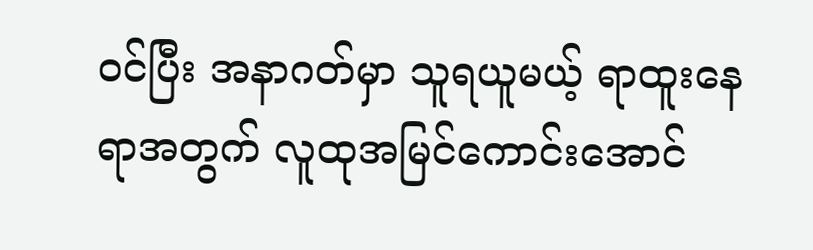ဝင်ပြီး အနာဂတ်မှာ သူရယူမယ့် ရာထူးနေရာအတွက် လူထုအမြင်ကောင်းအောင်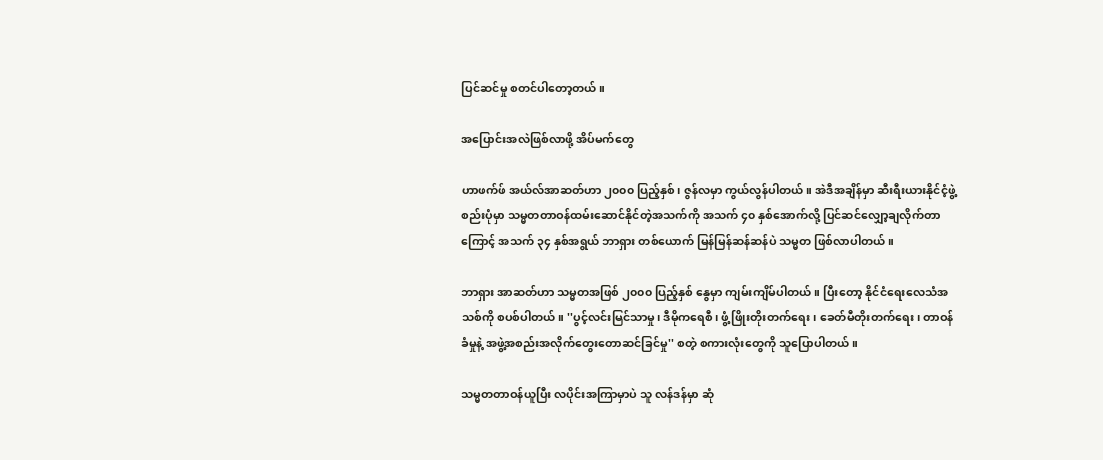ပြင်ဆင်မှု စတင်ပါတော့တယ်။

အပြောင်းအလဲဖြစ်လာဖို့ အိပ်မက်တွေ

ဟာဖက်ဖ် အယ်လ်အာဆတ်ဟာ ၂၀၀၀ ပြည့်နှစ်၊ ဇွန်လမှာ ကွယ်လွန်ပါတယ်။ အဲဒီအချိန်မှာ ဆီးရီးယားနိုင်ငံ့ဖွဲ့စည်းပုံမှာ သမ္မတတာဝန်ထမ်းဆောင်နိုင်တဲ့အသက်ကို အသက် ၄၀ နှစ်အောက်လို့ ပြင်ဆင်လျှော့ချလိုက်တာကြောင့် အသက် ၃၄ နှစ်အရွယ် ဘာရှား တစ်ယောက် မြန်မြန်ဆန်ဆန်ပဲ သမ္မတ ဖြစ်လာပါတယ်။

ဘာရှား အာဆတ်ဟာ သမ္မတအဖြစ် ၂၀၀၀ ပြည့်နှစ် နွေမှာ ကျမ်းကျိမ်ပါတယ်။ ပြီးတော့ နိုင်ငံရေးလေသံအသစ်ကို စပစ်ပါတယ်။ ''ပွင့်လင်းမြင်သာမှု၊ ဒီမိုကရေစီ၊ ဖွံ့ဖြိုးတိုးတက်ရေး၊ ခေတ်မီတိုးတက်ရေး၊ တာဝန်ခံမှုနဲ့ အဖွဲ့အစည်းအလိုက်တွေးတောဆင်ခြင်မှု'' စတဲ့ စကားလုံးတွေကို သူပြောပါတယ်။

သမ္မတတာဝန်ယူပြီး လပိုင်းအကြာမှာပဲ သူ လန်ဒန်မှာ ဆုံ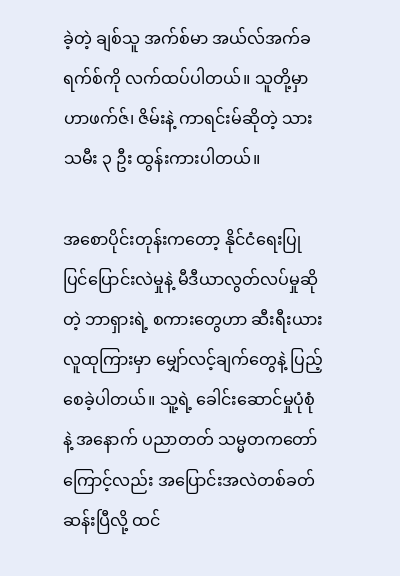ခဲ့တဲ့ ချစ်သူ အက်စ်မာ အယ်လ်အက်ခရက်စ်ကို လက်ထပ်ပါတယ်။ သူတို့မှာ ဟာဖက်ဇ်၊ ဇိမ်းနဲ့ ကာရင်းမ်ဆိုတဲ့ သားသမီး ၃ ဦး ထွန်းကားပါတယ်။

အစောပိုင်းတုန်းကတော့ နိုင်ငံရေးပြုပြင်ပြောင်းလဲမှုနဲ့ မီဒီယာလွတ်လပ်မှုဆိုတဲ့ ဘာရှားရဲ့ စကားတွေဟာ ဆီးရီးယားလူထုကြားမှာ မျှော်လင့်ချက်တွေနဲ့ ပြည့်စေခဲ့ပါတယ်။ သူ့ရဲ့ ခေါင်းဆောင်မှုပုံစုံနဲ့ အနောက် ပညာတတ် သမ္မတကတော်ကြောင့်လည်း အပြောင်းအလဲတစ်ခတ်ဆန်းပြီလို့ ထင်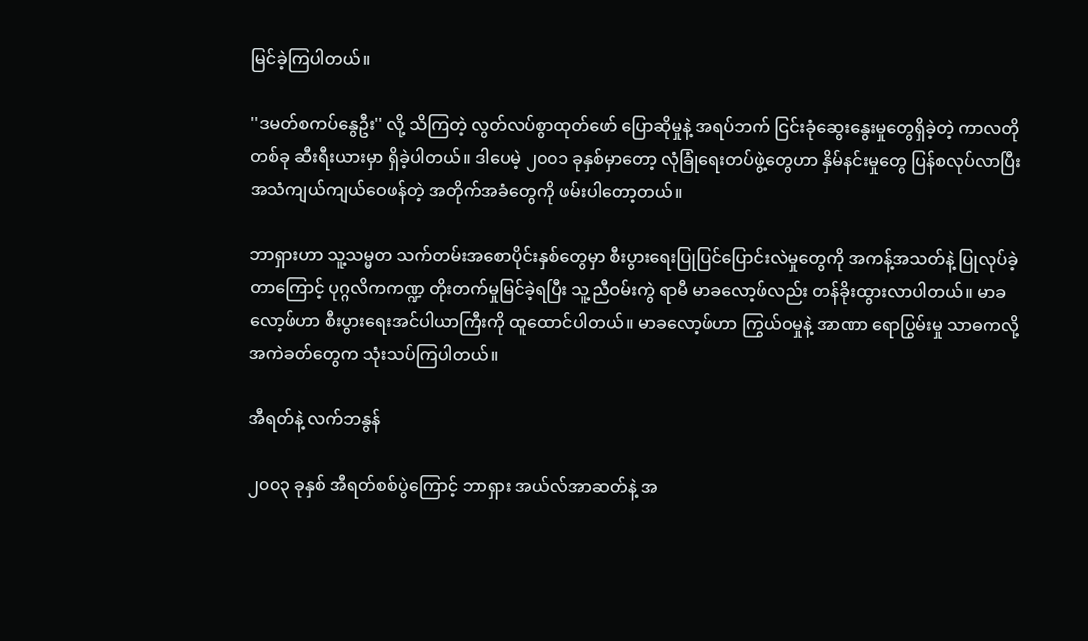မြင်ခဲ့ကြပါတယ်။

''ဒမတ်စကပ်နွေဦး'' လို့ သိကြတဲ့ လွတ်လပ်စွာထုတ်ဖော် ပြောဆိုမှုနဲ့ အရပ်ဘက် ငြင်းခုံဆွေးနွေးမှုတွေရှိခဲ့တဲ့ ကာလတိုတစ်ခု ဆီးရီးယားမှာ ရှိခဲ့ပါတယ်။ ဒါပေမဲ့ ၂၀၀၁ ခုနှစ်မှာတော့ လုံခြုံရေးတပ်ဖွဲ့တွေဟာ နှိမ်နင်းမှုတွေ ပြန်စလုပ်လာပြီး အသံကျယ်ကျယ်ဝေဖန်တဲ့ အတိုက်အခံတွေကို ဖမ်းပါတော့တယ်။

ဘာရှားဟာ သူ့သမ္မတ သက်တမ်းအစောပိုင်းနှစ်တွေမှာ စီးပွားရေးပြုပြင်ပြောင်းလဲမှုတွေကို အကန့်အသတ်နဲ့ ပြုလုပ်ခဲ့တာကြောင့် ပုဂ္ဂလိကကဏ္ဍ တိုးတက်မှုမြင်ခဲ့ရပြီး သူ့ညီဝမ်းကွဲ ရာမီ မာခလော့ဖ်လည်း တန်ခိုးထွားလာပါတယ်။ မာခလော့ဖ်ဟာ စီးပွားရေးအင်ပါယာကြီးကို ထူထောင်ပါတယ်။ မာခလော့ဖ်ဟာ ကြွယ်ဝမှုနဲ့ အာဏာ ရောပြွမ်းမှု သာဓကလို့ အကဲခတ်တွေက သုံးသပ်ကြပါတယ်။

အီရတ်နဲ့ လက်ဘနွန်

၂၀၀၃ ခုနှစ် အီရတ်စစ်ပွဲကြောင့် ဘာရှား အယ်လ်အာဆတ်နဲ့ အ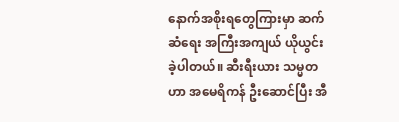နောက်အစိုးရတွေကြားမှာ ဆက်ဆံရေး အကြီးအကျယ် ယိုယွင်းခဲ့ပါတယ်။ ဆီးရီးယား သမ္မတဟာ အမေရိကန် ဦးဆောင်ပြီး အီ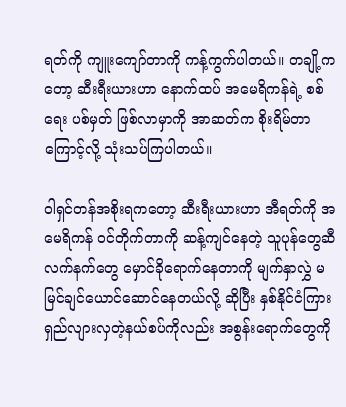ရတ်ကို ကျူးကျော်တာကို ကန့်ကွက်ပါတယ်။ တချို့ကတော့ ဆီးရီးယားဟာ နောက်ထပ် အမေရိကန်ရဲ့ စစ်ရေး ပစ်မှတ် ဖြစ်လာမှာကို အာဆတ်က စိုးရိမ်တာကြောင့်လို့ သုံးသပ်ကြပါတယ်။

ဝါရှင်တန်အစိုးရကတော့ ဆီးရီးယားဟာ အီရတ်ကို အမေရိကန် ဝင်တိုက်တာကို ဆန့်ကျင်နေတဲ့ သူပုန်တွေဆီ လက်နက်တွေ မှောင်ခိုရောက်နေတာကို မျက်နှာလွှဲ မမြင်ချင်ယောင်ဆောင်နေတယ်လို့ ဆိုပြီး နှစ်နိုင်ငံကြား ရှည်လျားလှတဲ့နယ်စပ်ကိုလည်း အစွန်းရောက်တွေကို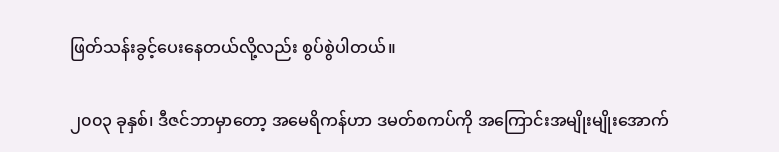ဖြတ်သန်းခွင့်ပေးနေတယ်လို့လည်း စွပ်စွဲပါတယ်။

၂၀၀၃ ခုနှစ်၊ ဒီဇင်ဘာမှာတော့ အမေရိကန်ဟာ ဒမတ်စကပ်ကို အကြောင်းအမျိုးမျိုးအောက်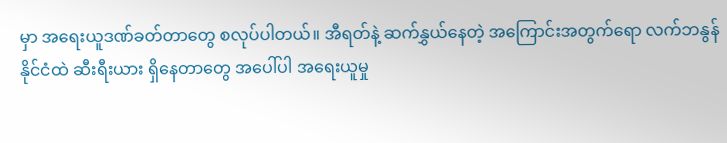မှာ အရေးယူဒဏ်ခတ်တာတွေ စလုပ်ပါတယ်။ အီရတ်နဲ့ ဆက်နွှယ်နေတဲ့ အကြောင်းအတွက်ရော လက်ဘနွန်နိုင်ငံထဲ ဆီးရီးယား ရှိနေတာတွေ အပေါ်ပါ အရေးယူမှု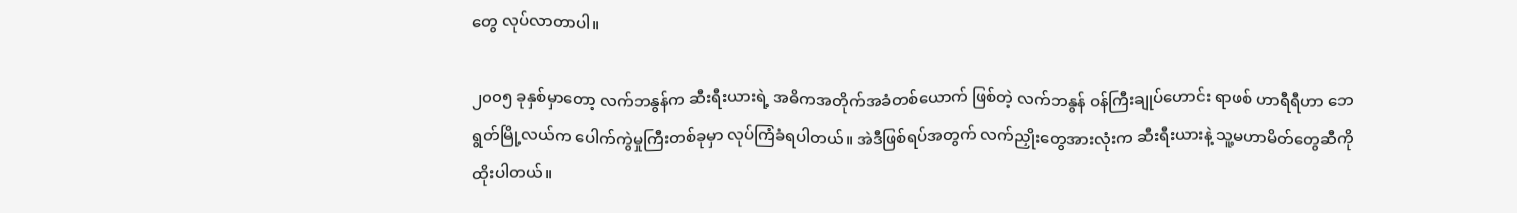တွေ လုပ်လာတာပါ။

၂၀၀၅ ခုနှစ်မှာတော့ လက်ဘနွန်က ဆီးရီးယားရဲ့ အဓိကအတိုက်အခံတစ်ယောက် ဖြစ်တဲ့ လက်ဘနွန် ဝန်ကြီးချုပ်ဟောင်း ရာဖစ် ဟာရီရီဟာ ဘေရွတ်မြို့လယ်က ပေါက်ကွဲမှုကြီးတစ်ခုမှာ လုပ်ကြံခံရပါတယ်။ အဲဒီဖြစ်ရပ်အတွက် လက်ညှိုးတွေအားလုံးက ဆီးရီးယားနဲ့ သူ့မဟာမိတ်တွေဆီကို ထိုးပါတယ်။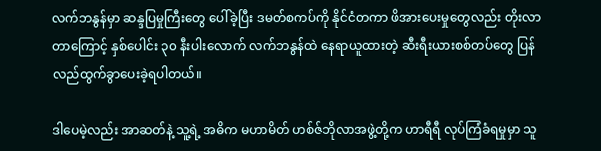လက်ဘနွန်မှာ ဆန္ဒပြမှုကြီးတွေ ပေါ်ခဲ့ပြီး ဒမတ်စကပ်ကို နိုင်ငံတကာ ဖိအားပေးမှုတွေလည်း တိုးလာတာကြောင့် နှစ်ပေါင်း ၃၀ နီးပါးလောက် လက်ဘနွန်ထဲ နေရာယူထားတဲ့ ဆီးရီးယားစစ်တပ်တွေ ပြန်လည်ထွက်ခွာပေးခဲ့ရပါတယ်။

ဒါပေမဲ့လည်း အာဆတ်နဲ့ သူ့ရဲ့ အဓိက မဟာမိတ် ဟစ်ဇ်ဘိုလာအဖွဲ့တို့က ဟာရီရီ လုပ်ကြံခံရမှုမှာ သူ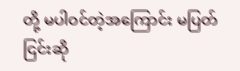တို့ မပါဝင်တဲ့အကြောင်း မပြတ် ငြင်းဆို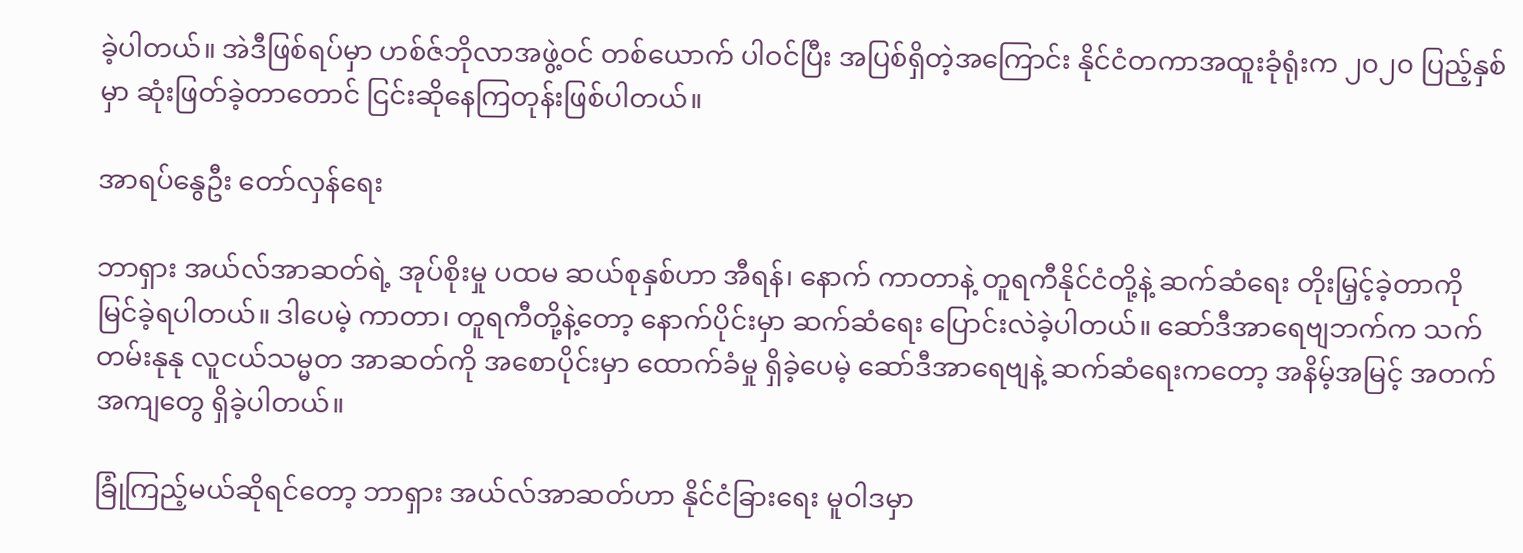ခဲ့ပါတယ်။ အဲဒီဖြစ်ရပ်မှာ ဟစ်ဇ်ဘိုလာအဖွဲ့ဝင် တစ်ယောက် ပါဝင်ပြီး အပြစ်ရှိတဲ့အကြောင်း နိုင်ငံတကာအထူးခုံရုံးက ၂၀၂၀ ပြည့်နှစ်မှာ ဆုံးဖြတ်ခဲ့တာတောင် ငြင်းဆိုနေကြတုန်းဖြစ်ပါတယ်။

အာရပ်နွေဦး တော်လှန်ရေး

ဘာရှား အယ်လ်အာဆတ်ရဲ့ အုပ်စိုးမှု ပထမ ဆယ်စုနှစ်ဟာ အီရန်၊ နောက် ကာတာနဲ့ တူရကီနိုင်ငံတို့နဲ့ ဆက်ဆံရေး တိုးမြှင့်ခဲ့တာကို မြင်ခဲ့ရပါတယ်။ ဒါပေမဲ့ ကာတာ၊ တူရကီတို့နဲ့တော့ နောက်ပိုင်းမှာ ဆက်ဆံရေး ပြောင်းလဲခဲ့ပါတယ်။ ဆော်ဒီအာရေဗျဘက်က သက်တမ်းနုနု လူငယ်သမ္မတ အာဆတ်ကို အစောပိုင်းမှာ ထောက်ခံမှု ရှိခဲ့ပေမဲ့ ဆော်ဒီအာရေဗျနဲ့ ဆက်ဆံရေးကတော့ အနိမ့်အမြင့် အတက်အကျတွေ ရှိခဲ့ပါတယ်။

ခြုံကြည့်မယ်ဆိုရင်တော့ ဘာရှား အယ်လ်အာဆတ်ဟာ နိုင်ငံခြားရေး မူဝါဒမှာ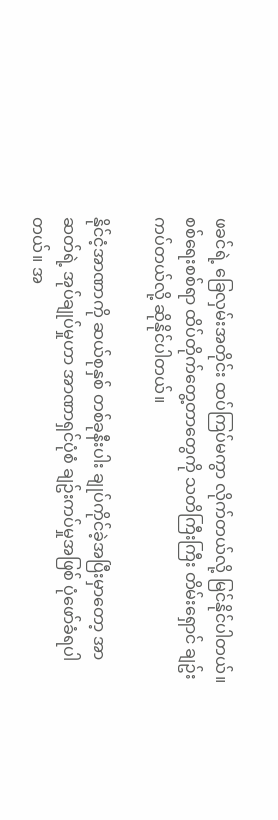ဖခင်ရဲ့ ခြေလှမ်းအတိုင်း ထပ်ကြပ်မကွာ လိုက်တယ်လို့ မြင်နိုင်ပါတယ်။ စစ်ရေးစစ်ရာ ထိပ်တိုက်တွေ့တာတွေကို သတိကြီးကြီး တိမ်းရှောင် ချဥ်းကပ်တယ်လို့ ဆိုနိုင်ပါတယ်။

နိုင်ငံ့အာဏာကို ဆယ်စုနှစ် တစ်ခုနီးပါး ချုပ်ကိုင်ခဲ့အပြီးမှာတော့ အာဆတ်ရဲ့ အုပ်ချုပ်မှုဟာ အာဏာရှင်ပုံစံ ချဥ်းကပ်မှုအဖြစ် ပုံဖော်ခံရပါတယ်။ အ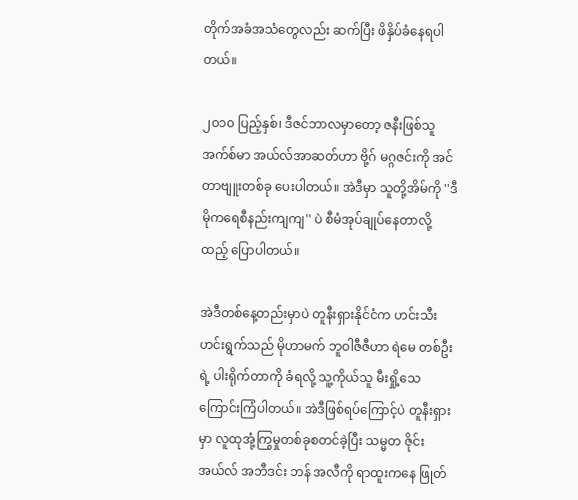တိုက်အခံအသံတွေလည်း ဆက်ပြီး ဖိနှိပ်ခံနေရပါတယ်။

၂၀၁၀ ပြည့်နှစ်၊ ဒီဇင်ဘာလမှာတော့ ဇနီးဖြစ်သူ အက်စ်မာ အယ်လ်အာဆတ်ဟာ ဗို့ဂ် မဂ္ဂဇင်းကို အင်တာဗျူးတစ်ခု ပေးပါတယ်။ အဲဒီမှာ သူတို့အိမ်ကို ''ဒီမိုကရေစီနည်းကျကျ'' ပဲ စီမံအုပ်ချုပ်နေတာလို့ ထည့် ပြောပါတယ်။

အဲဒီတစ်နေ့တည်းမှာပဲ တူနီးရှားနိုင်ငံက ဟင်းသီးဟင်းရွက်သည် မိုဟာမက် ဘူဝါဇီဇီဟာ ရဲမေ တစ်ဦးရဲ့ ပါးရိုက်တာကို ခံရလို့ သူ့ကိုယ်သူ မီးရှို့သေကြောင်းကြံပါတယ်။ အဲဒီဖြစ်ရပ်ကြောင့်ပဲ တူနီးရှားမှာ လူထုအုံ့ကြွမှုတစ်ခုစတင်ခဲ့ပြီး သမ္မတ ဇိုင်း အယ်လ် အဘီဒင်း ဘန် အလီကို ရာထူးကနေ ဖြုတ်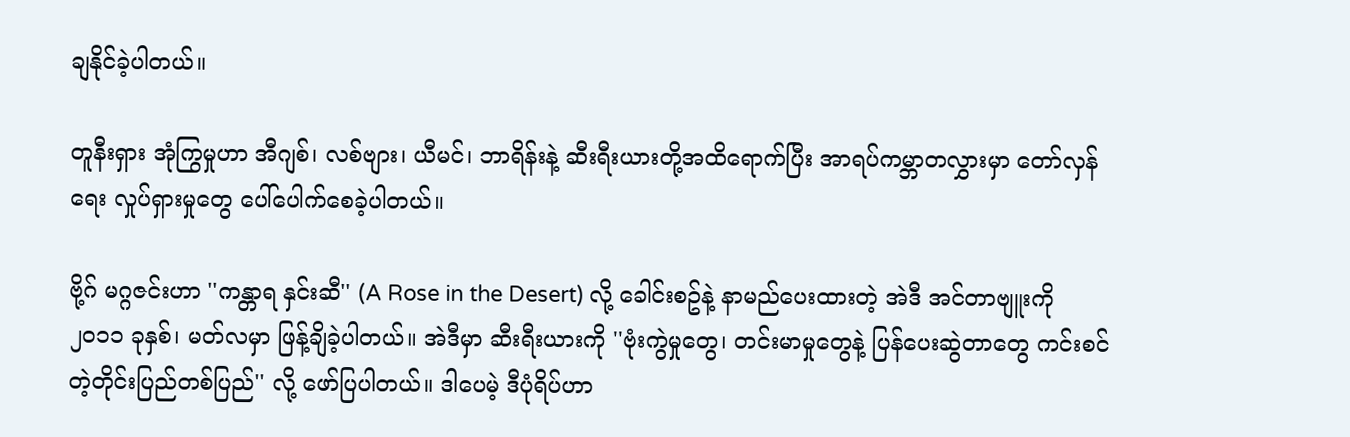ချနိုင်ခဲ့ပါတယ်။

တူနီးရှား အုံကြွမှုဟာ အီဂျစ်၊ လစ်ဗျား၊ ယီမင်၊ ဘာရိန်းနဲ့ ဆီးရီးယားတို့အထိရောက်ပြီး အာရပ်ကမ္ဘာတလွှားမှာ တော်လှန်ရေး လှုပ်ရှားမှုတွေ ပေါ်ပေါက်စေခဲ့ပါတယ်။

ဗို့ဂ် မဂ္ဂဇင်းဟာ ''ကန္တာရ နှင်းဆီ'' (A Rose in the Desert) လို့ ခေါင်းစဥ်နဲ့ နာမည်ပေးထားတဲ့ အဲဒီ အင်တာဗျူးကို ၂၀၁၁ ခုနှစ်၊ မတ်လမှာ ဖြန့်ချိခဲ့ပါတယ်။ အဲဒီမှာ ဆီးရီးယားကို ''ဗုံးကွဲမှုတွေ၊ တင်းမာမှုတွေနဲ့ ပြန်ပေးဆွဲတာတွေ ကင်းစင်တဲ့တိုင်းပြည်တစ်ပြည်'' လို့ ဖော်ပြပါတယ်။ ဒါပေမဲ့ ဒီပုံရိပ်ဟာ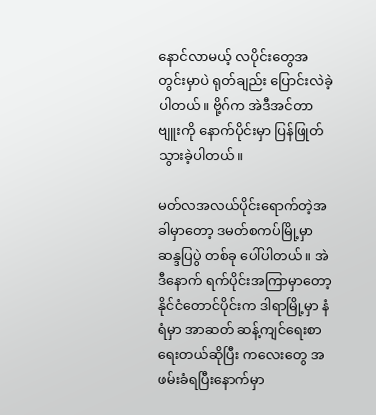နောင်လာမယ့် လပိုင်းတွေအတွင်းမှာပဲ ရုတ်ချည်း ပြောင်းလဲခဲ့ပါတယ်။ ဗို့ဂ်က အဲဒီအင်တာဗျူးကို နောက်ပိုင်းမှာ ပြန်ဖြုတ်သွားခဲ့ပါတယ်။

မတ်လအလယ်ပိုင်းရောက်တဲ့အခါမှာတော့ ဒမတ်စကပ်မြို့မှာ ဆန္ဒပြပွဲ တစ်ခု ပေါ်ပါတယ်။ အဲဒီနောက် ရက်ပိုင်းအကြာမှာတော့ နိုင်ငံတောင်ပိုင်းက ဒါရာမြို့မှာ နံရံမှာ အာဆတ် ဆန့်ကျင်ရေးစာ ရေးတယ်ဆိုပြီး ကလေးတွေ အဖမ်းခံရပြီးနောက်မှာ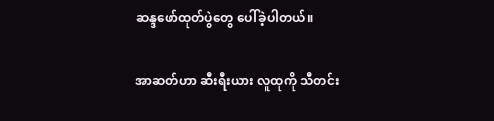ဆန္ဒဖော်ထုတ်ပွဲတွေ ပေါ်ခဲ့ပါတယ်။

အာဆတ်ဟာ ဆီးရီးယား လူထုကို သီတင်း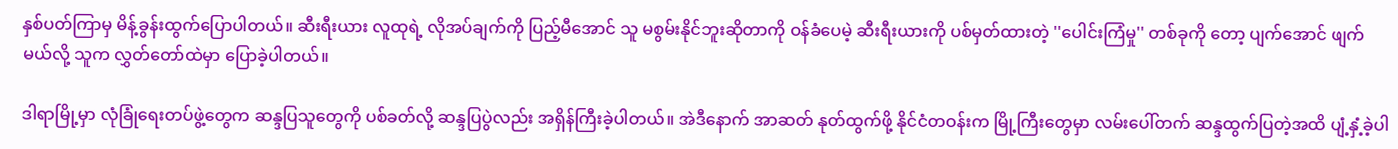နှစ်ပတ်ကြာမှ မိန့်ခွန်းထွက်ပြောပါတယ်။ ဆီးရီးယား လူထုရဲ့ လိုအပ်ချက်ကို ပြည့်မီအောင် သူ မစွမ်းနိုင်ဘူးဆိုတာကို ဝန်ခံပေမဲ့ ဆီးရီးယားကို ပစ်မှတ်ထားတဲ့ ''ပေါင်းကြံမှု'' တစ်ခုကို တော့ ပျက်အောင် ဖျက်မယ်လို့ သူက လွှတ်တော်ထဲမှာ ပြောခဲ့ပါတယ်။

ဒါရာမြို့မှာ လုံခြုံရေးတပ်ဖွဲ့တွေက ဆန္ဒပြသူတွေကို ပစ်ခတ်လို့ ဆန္ဒပြပွဲလည်း အရှိန်ကြီးခဲ့ပါတယ်။ အဲဒီနောက် အာဆတ် နုတ်ထွက်ဖို့ နိုင်ငံတဝန်းက မြို့ကြီးတွေမှာ လမ်းပေါ်တက် ဆန္ဒထွက်ပြတဲ့အထိ ပျံ့နှံ့ခဲ့ပါ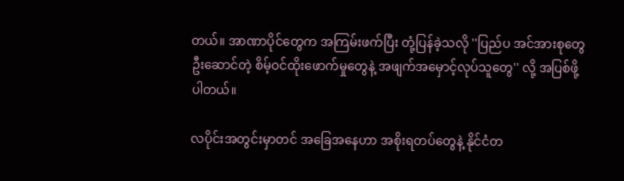တယ်။ အာဏာပိုင်တွေက အကြမ်းဖက်ပြီး တုံ့ပြန်ခဲ့သလို ''ပြည်ပ အင်အားစုတွေဦးဆောင်တဲ့ စိမ့်ဝင်ထိုးဖောက်မှုတွေနဲ့ အဖျက်အမှောင့်လုပ်သူတွေ'' လို့ အပြစ်ဖို့ပါတယ်။

လပိုင်းအတွင်းမှာတင် အခြေအနေဟာ အစိုးရတပ်တွေနဲ့ နိုင်ငံတ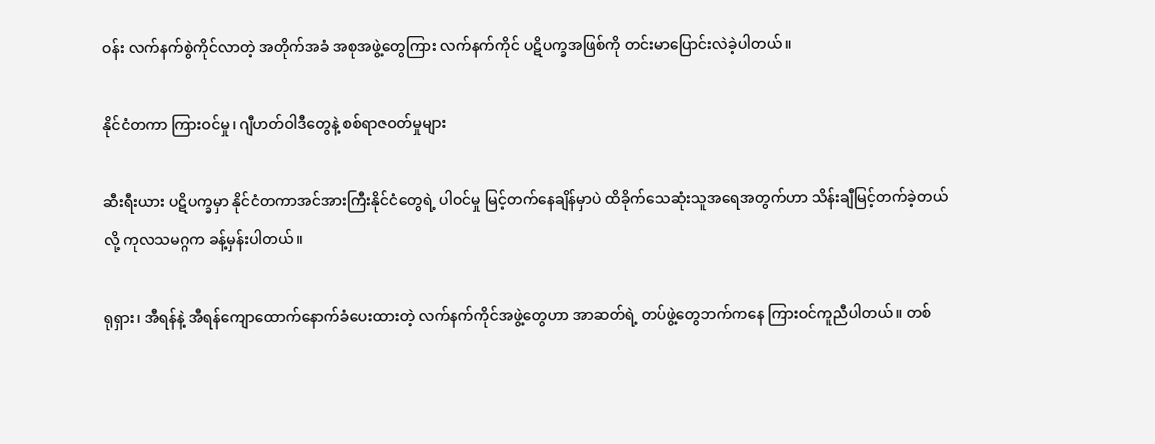ဝန်း လက်နက်စွဲကိုင်လာတဲ့ အတိုက်အခံ အစုအဖွဲ့တွေကြား လက်နက်ကိုင် ပဋိပက္ခအဖြစ်ကို တင်းမာပြောင်းလဲခဲ့ပါတယ်။

နိုင်ငံတကာ ကြားဝင်မှု၊ ဂျီဟတ်ဝါဒီတွေနဲ့ စစ်ရာဇဝတ်မှုများ

ဆီးရီးယား ပဋိပက္ခမှာ နိုင်ငံတကာအင်အားကြီးနိုင်ငံတွေရဲ့ ပါဝင်မှု မြင့်တက်နေချိန်မှာပဲ ထိခိုက်သေဆုံးသူအရေအတွက်ဟာ သိန်းချီမြင့်တက်ခဲ့တယ်လို့ ကုလသမဂ္ဂက ခန့်မှန်းပါတယ်။

ရုရှား၊ အီရန်နဲ့ အီရန်ကျောထောက်နောက်ခံပေးထားတဲ့ လက်နက်ကိုင်အဖွဲ့တွေဟာ အာဆတ်ရဲ့ တပ်ဖွဲ့တွေဘက်ကနေ ကြားဝင်ကူညီပါတယ်။ တစ်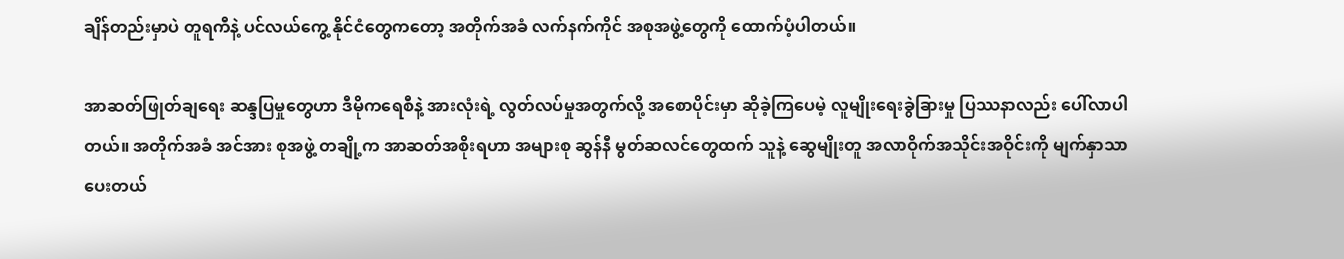ချိန်တည်းမှာပဲ တူရကီနဲ့ ပင်လယ်ကွေ့ နိုင်ငံတွေကတော့ အတိုက်အခံ လက်နက်ကိုင် အစုအဖွဲ့တွေကို ထောက်ပံ့ပါတယ်။

အာဆတ်ဖြုတ်ချရေး ဆန္ဒပြမှုတွေဟာ ဒီမိုကရေစီနဲ့ အားလုံးရဲ့ လွတ်လပ်မှုအတွက်လို့ အစောပိုင်းမှာ ဆိုခဲ့ကြပေမဲ့ လူမျိုးရေးခွဲခြားမှု ပြဿနာလည်း ပေါ်လာပါတယ်။ အတိုက်အခံ အင်အား စုအဖွဲ့ တချို့က အာဆတ်အစိုးရဟာ အများစု ဆွန်နီ မွတ်ဆလင်တွေထက် သူနဲ့ ဆွေမျိုးတူ အလာဝိုက်အသိုင်းအဝိုင်းကို မျက်နှာသာ ပေးတယ်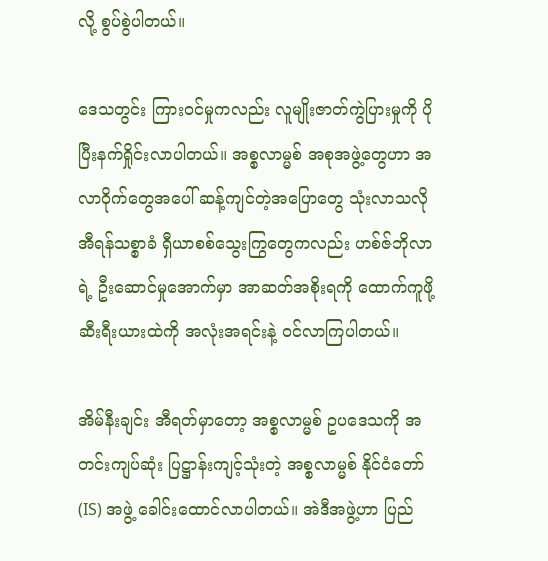လို့ စွပ်စွဲပါတယ်။

ဒေသတွင်း ကြားဝင်မှုကလည်း လူမျိုးဇာတ်ကွဲပြားမှုကို ပိုပြီးနက်ရှိုင်းလာပါတယ်။ အစ္စလာမ္မစ် အစုအဖွဲ့တွေဟာ အလာဝိုက်တွေအပေါ် ဆန့်ကျင်တဲ့အပြောတွေ သုံးလာသလို အီရန်သစ္စာခံ ရှီယာစစ်သွေးကြွတွေကလည်း ဟစ်ဇ်ဘိုလာရဲ့ ဦးဆောင်မှုအောက်မှာ အာဆတ်အစိုးရကို ထောက်ကူဖို့ ဆီးရီးယားထဲကို အလုံးအရင်းနဲ့ ဝင်လာကြပါတယ်။

အိမ်နီးချင်း အီရတ်မှာတော့ အစ္စလာမ္မစ် ဥပဒေသကို အတင်းကျပ်ဆုံး ပြဋ္ဌာန်းကျင့်သုံးတဲ့ အစ္စလာမ္မစ် နိုင်ငံတော် (IS) အဖွဲ့ ခေါင်းထောင်လာပါတယ်။ အဲဒီအဖွဲ့ဟာ ပြည်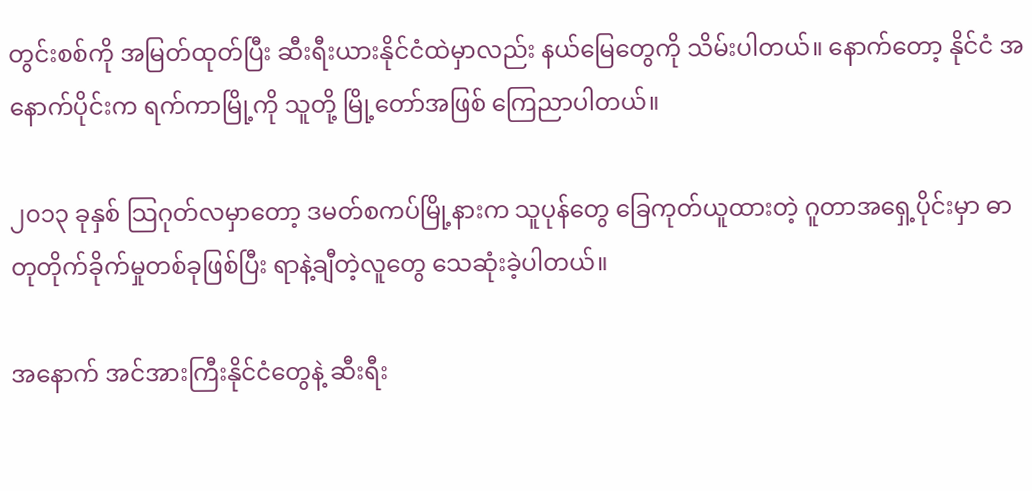တွင်းစစ်ကို အမြတ်ထုတ်ပြီး ဆီးရီးယားနိုင်ငံထဲမှာလည်း နယ်မြေတွေကို သိမ်းပါတယ်။ နောက်တော့ နိုင်ငံ အနောက်ပိုင်းက ရက်ကာမြို့ကို သူတို့ မြို့တော်အဖြစ် ကြေညာပါတယ်။

၂၀၁၃ ခုနှစ် သြဂုတ်လမှာတော့ ဒမတ်စကပ်မြို့နားက သူပုန်တွေ ခြေကုတ်ယူထားတဲ့ ဂူတာအရှေ့ပိုင်းမှာ ဓာတုတိုက်ခိုက်မှုတစ်ခုဖြစ်ပြီး ရာနဲ့ချီတဲ့လူတွေ သေဆုံးခဲ့ပါတယ်။

အနောက် အင်အားကြီးနိုင်ငံတွေနဲ့ ဆီးရီး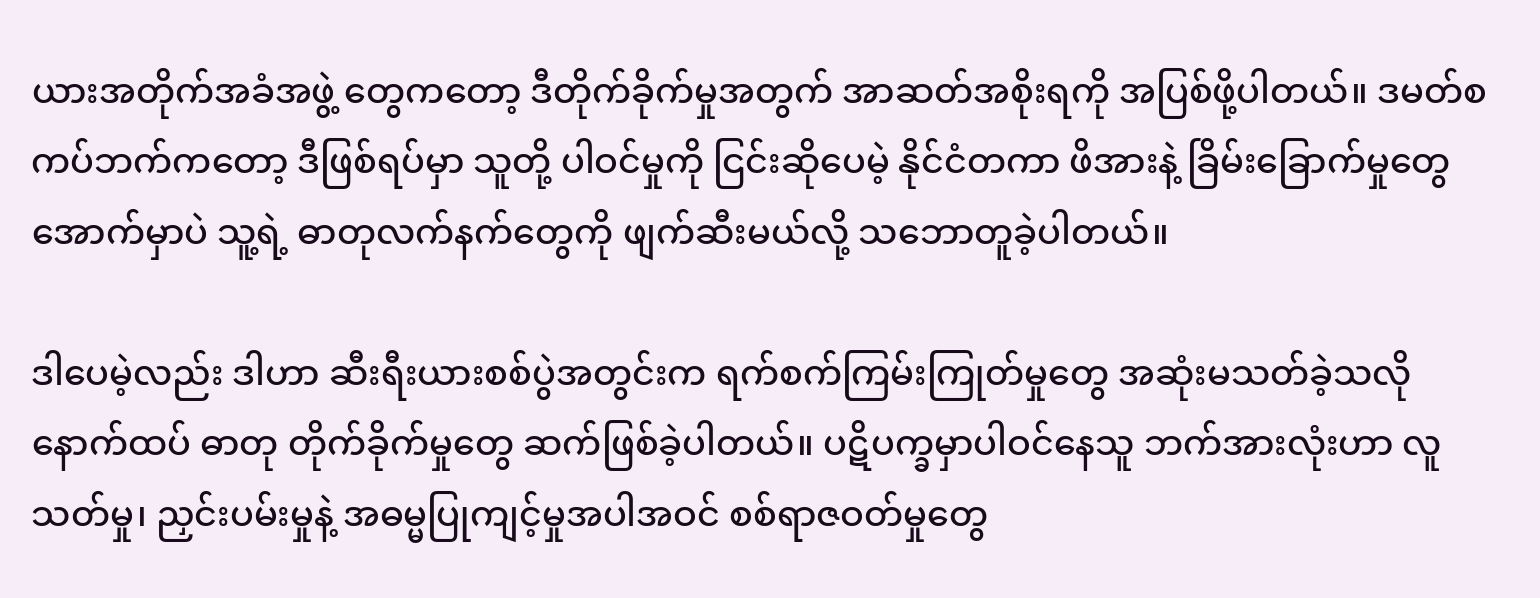ယားအတိုက်အခံအဖွဲ့ တွေကတော့ ဒီတိုက်ခိုက်မှုအတွက် အာဆတ်အစိုးရကို အပြစ်ဖို့ပါတယ်။ ဒမတ်စကပ်ဘက်ကတော့ ဒီဖြစ်ရပ်မှာ သူတို့ ပါဝင်မှုကို ငြင်းဆိုပေမဲ့ နိုင်ငံတကာ ဖိအားနဲ့ ခြိမ်းခြောက်မှုတွေအောက်မှာပဲ သူ့ရဲ့ ဓာတုလက်နက်တွေကို ဖျက်ဆီးမယ်လို့ သဘောတူခဲ့ပါတယ်။

ဒါပေမဲ့လည်း ဒါဟာ ဆီးရီးယားစစ်ပွဲအတွင်းက ရက်စက်ကြမ်းကြုတ်မှုတွေ အဆုံးမသတ်ခဲ့သလို နောက်ထပ် ဓာတု တိုက်ခိုက်မှုတွေ ဆက်ဖြစ်ခဲ့ပါတယ်။ ပဋိပက္ခမှာပါဝင်နေသူ ဘက်အားလုံးဟာ လူသတ်မှု၊ ညှင်းပမ်းမှုနဲ့ အဓမ္မပြုကျင့်မှုအပါအဝင် စစ်ရာဇဝတ်မှုတွေ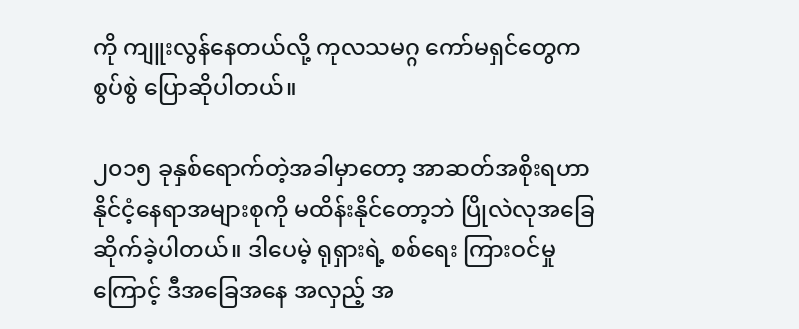ကို ကျူးလွန်နေတယ်လို့ ကုလသမဂ္ဂ ကော်မရှင်တွေက စွပ်စွဲ ပြောဆိုပါတယ်။

၂၀၁၅ ခုနှစ်ရောက်တဲ့အခါမှာတော့ အာဆတ်အစိုးရဟာ နိုင်ငံ့နေရာအများစုကို မထိန်းနိုင်တော့ဘဲ ပြိုလဲလုအခြေဆိုက်ခဲ့ပါတယ်။ ဒါပေမဲ့ ရုရှားရဲ့ စစ်ရေး ကြားဝင်မှုကြောင့် ဒီအခြေအနေ အလှည့် အ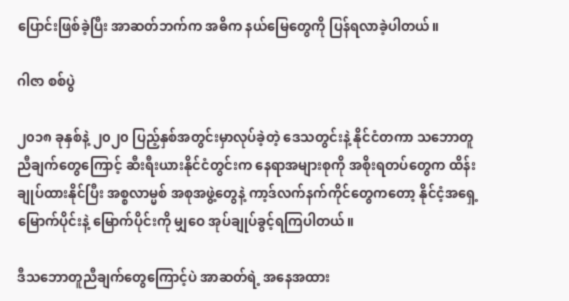ပြောင်းဖြစ်ခဲ့ပြီး အာဆတ်ဘက်က အဓိက နယ်မြေတွေကို ပြန်ရလာခဲ့ပါတယ်။

ဂါဇာ စစ်ပွဲ

၂၀၁၈ ခုနှစ်နဲ့ ၂၀၂၀ ပြည့်နှစ်အတွင်းမှာလုပ်ခဲ့တဲ့ ဒေသတွင်းနဲ့ နိုင်ငံတကာ သဘောတူညီချက်တွေကြောင့် ဆီးရီးယားနိုင်ငံတွင်းက နေရာအများစုကို အစိုးရတပ်တွေက ထိန်းချုပ်ထားနိုင်ပြီး အစ္စလာမ္မစ် အစုအဖွဲ့တွေနဲ့ ကာ့ဒ်လက်နက်ကိုင်တွေကတော့ နိုင်ငံ့အရှေ့မြောက်ပိုင်းနဲ့ မြောက်ပိုင်းကို မျှဝေ အုပ်ချုပ်ခွင့်ရကြပါတယ်။

ဒီသဘောတူညီချက်တွေကြောင့်ပဲ အာဆတ်ရဲ့ အနေအထား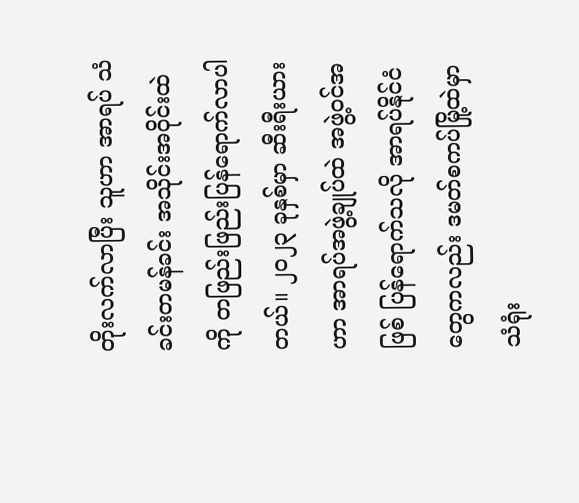တိုးလက်လာပြီး သူဟာ အာရပ် သံခင်းတမန်ခင်း အသိုင်းအဝိုင်းထဲကို တဖြည်းဖြည်းပြန်ရောက်လာပါတယ်။ ၂၀၂၃ ခုနှစ်မှာ ဆီးရီးယားဟာ အာရပ်အဖွဲ့ချုပ်ထဲ အဖွဲ့ဝင်အဖြစ် ပြန်ရောက်သလို အာရပ်နိုင်ငံတွေကလည်း ဒမတ်စကပ်မြို့ထဲမှာ သံရုံး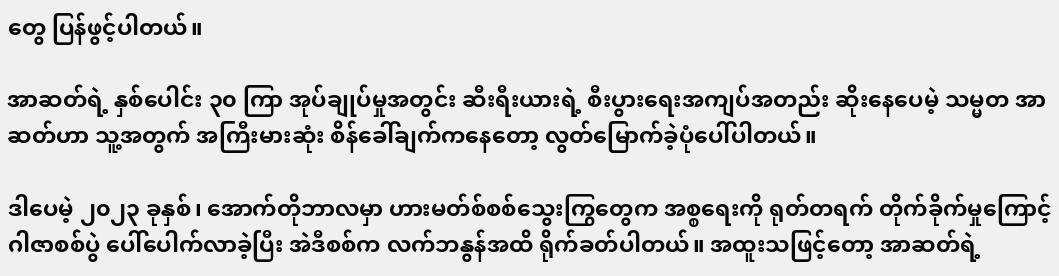တွေ ပြန်ဖွင့်ပါတယ်။

အာဆတ်ရဲ့ နှစ်ပေါင်း ၃၀ ကြာ အုပ်ချုပ်မှုအတွင်း ဆီးရီးယားရဲ့ စီးပွားရေးအကျပ်အတည်း ဆိုးနေပေမဲ့ သမ္မတ အာဆတ်ဟာ သူ့အတွက် အကြီးမားဆုံး စိန်ခေါ်ချက်ကနေတော့ လွတ်မြောက်ခဲ့ပုံပေါ်ပါတယ်။

ဒါပေမဲ့ ၂၀၂၃ ခုနှစ်၊ အောက်တိုဘာလမှာ ဟားမတ်စ်စစ်သွေးကြွတွေက အစ္စရေးကို ရုတ်တရက် တိုက်ခိုက်မှုကြောင့် ဂါဇာစစ်ပွဲ ပေါ်ပေါက်လာခဲ့ပြီး အဲဒီစစ်က လက်ဘနွန်အထိ ရိုက်ခတ်ပါတယ်။ အထူးသဖြင့်တော့ အာဆတ်ရဲ့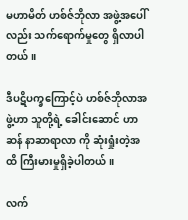မဟာမိတ် ဟစ်ဇ်ဘိုလာ အဖွဲ့အပေါ်လည်း သက်ရောက်မှုတွေ ရှိလာပါတယ်။

ဒီပဋိပက္ခကြောင့်ပဲ ဟစ်ဇ်ဘိုလာအဖွဲ့ဟာ သူတို့ရဲ့ ခေါင်းဆောင် ဟာဆန် နာဆာရာလာ ကို ဆုံးရှုံးတဲ့အထိ ကြီးမားမှုရှိခဲ့ပါတယ်။

လက်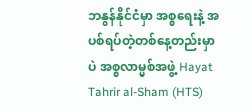ဘနွန်နိုင်ငံမှာ အစ္စရေးနဲ့ အပစ်ရပ်တဲ့တစ်နေ့တည်းမှာပဲ အစ္စလာမ္မစ်အဖွဲ့ Hayat Tahrir al-Sham (HTS)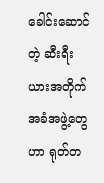ခေါင်းဆောင်တဲ့ ဆီးရီးယားအတိုက်အခံအဖွဲ့တွေဟာ ရုတ်တ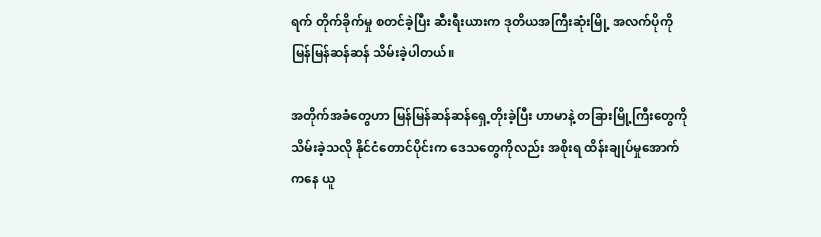ရက် တိုက်ခိုက်မှု စတင်ခဲ့ပြီး ဆီးရီးယားက ဒုတိယအကြီးဆုံးမြို့ အလက်ပိုကို မြန်မြန်ဆန်ဆန် သိမ်းခဲ့ပါတယ်။

အတိုက်အခံတွေဟာ မြန်မြန်ဆန်ဆန်ရှေ့တိုးခဲ့ပြီး ဟာမာနဲ့ တခြားမြို့ကြီးတွေကို သိမ်းခဲ့သလို နိုင်ငံတောင်ပိုင်းက ဒေသတွေကိုလည်း အစိုးရ ထိန်းချုပ်မှုအောက်ကနေ ယူ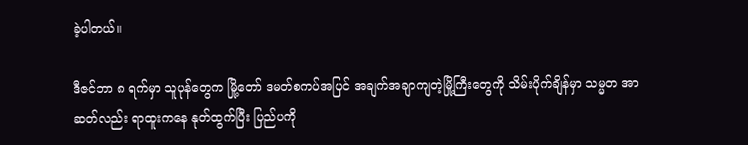ခဲ့ပါတယ်။

ဒီဇင်ဘာ ၈ ရက်မှာ သူပုန်တွေက မြို့တော် ဒမတ်စကပ်အပြင် အချက်အချာကျတဲ့မြို့ကြီးတွေကို သိမ်းပိုက်ချိန်မှာ သမ္မတ အာဆတ်လည်း ရာထူးကနေ နုတ်ထွက်ပြီး ပြည်ပကို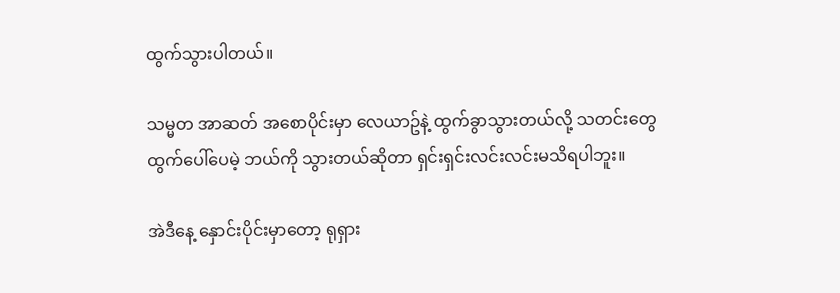ထွက်သွားပါတယ်။

သမ္မတ အာဆတ် အစောပိုင်းမှာ လေယာဥ်နဲ့ ထွက်ခွာသွားတယ်လို့ သတင်းတွေထွက်ပေါ်ပေမဲ့ ဘယ်ကို သွားတယ်ဆိုတာ ရှင်းရှင်းလင်းလင်းမသိရပါဘူး။

အဲဒီနေ့ နှောင်းပိုင်းမှာတော့ ရုရှား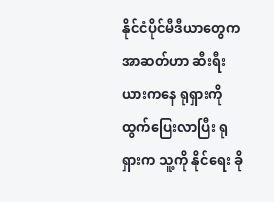နိုင်ငံပိုင်မီဒီယာတွေက အာဆတ်ဟာ ဆီးရီးယားကနေ ရုရှားကို ထွက်ပြေးလာပြီး ရုရှားက သူ့ကို နိုင်ရေး ခို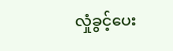လှုံခွင့်ပေး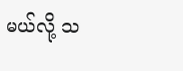မယ်လို့ သ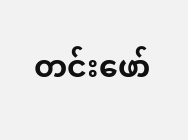တင်းဖော်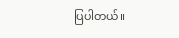ပြပါတယ်။